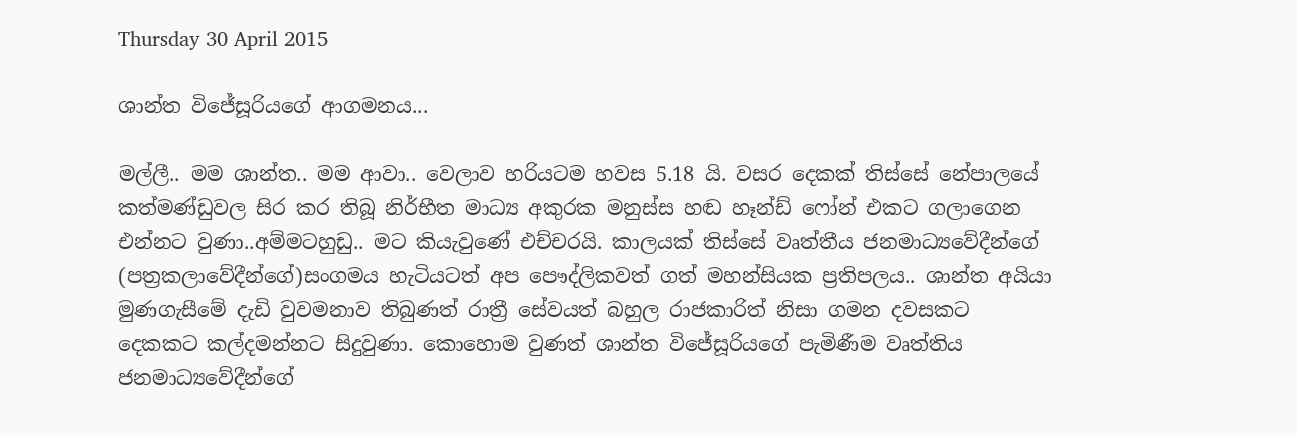Thursday 30 April 2015

ශාන්ත විජේසූරියගේ ආගමනය...

මල්ලී.. මම ශාන්ත.. මම ආවා.. වෙලාව හරියටම හවස 5.18 යි. වසර දෙකක් තිස්සේ නේපාලයේ කත්මණ්ඩුවල සිර කර තිබූ නිර්භීත මාධ්‍ය අකුරක මනුස්ස හඬ හෑන්ඩ් ෆෝන් එකට ගලාගෙන එන්නට වුණා..අම්මටහුඩු.. මට කියැවුණේ එච්චරයි. කාලයක් තිස්සේ වෘත්තීය ජනමාධ්‍යවේදීන්ගේ (පත්‍රකලාවේදීන්ගේ)සංගමය හැටියටත් අප පෞද්ලිකවත් ගත් මහන්සියක ප්‍රතිපලය.. ශාන්ත අයියා මුණගැසීමේ දැඩි වුවමනාව තිබුණත් රාත්‍රී සේවයත් බහුල රාජකාරිත් නිසා ගමන දවසකට දෙකකට කල්දමන්නට සිදුවුණා. කොහොම වුණත් ශාන්ත විජේසූරියගේ පැමිණීම වෘත්තිය ජනමාධ්‍යවේදීන්ගේ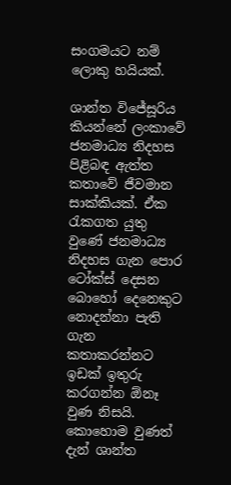සංගමයට නම් ලොකු හයියක්.

ශාන්ත විජේසූරිය කියන්නේ ලංකාවේ ජනමාධ්‍ය නිදහස පිළිබඳ ඇත්ත කතාවේ ජීවමාන සාක්කියක්. ඒක රැකගත යුතු වුණේ ජනමාධ්‍ය නිදහස ගැන පොර ටෝක්ස් දෙසන බොහෝ දෙනෙකුට නොදන්නා පැති ගැන කතාකරන්නට ඉඩක් ඉතුරු කරගන්න ඕනෑ වුණ නිසයි. කොහොම වුණත් දැන් ශාන්ත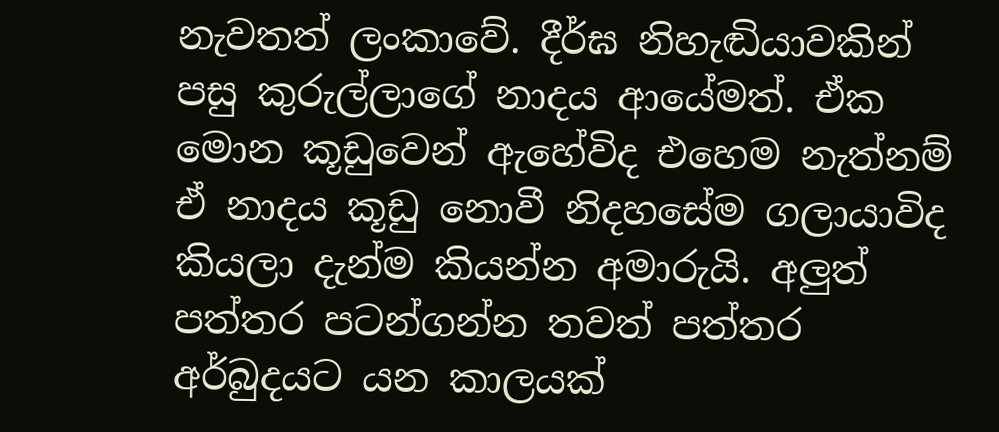නැවතත් ලංකාවේ. දීර්ඝ නිහැඬියාවකින් පසු කුරුල්ලාගේ නාදය ආයේමත්. ඒක මොන කූඩුවෙන් ඇහේවිද එහෙම නැත්නම් ඒ නාදය කූඩු නොවී නිදහසේම ගලායාවිද කියලා දැන්ම කියන්න අමාරුයි. අලුත් පත්තර පටන්ගන්න තවත් පත්තර අර්බුදයට යන කාලයක්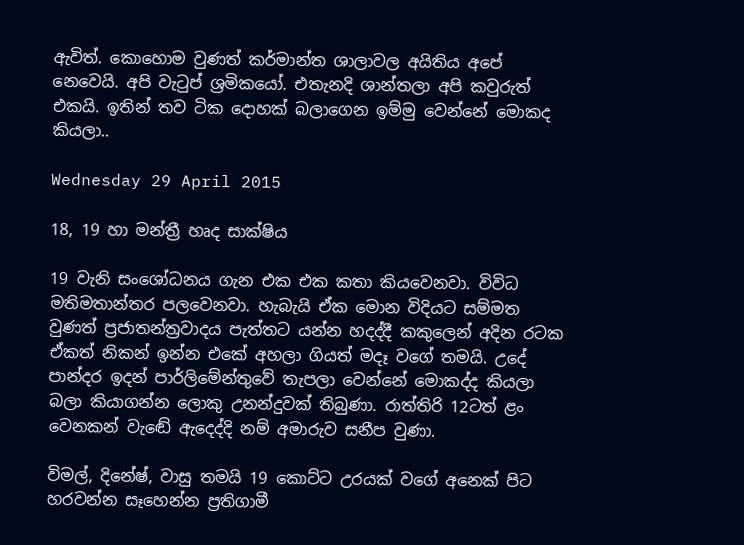ඇවිත්. කොහොම වුණත් කර්මාන්ත ශාලාවල අයිතිය අපේ නෙවෙයි. අපි වැටුප් ශ්‍රමිකයෝ. එතැනදි ශාන්තලා අපි කවුරුත් එකයි. ඉතින් තව ටික දොහක් බලාගෙන ඉම්මු වෙන්නේ මොකද කියලා..

Wednesday 29 April 2015

18, 19 හා මන්ත්‍රී හෘද සාක්ෂිය

19 වැනි සංශෝධනය ගැන එක එක කතා කියවෙනවා. විවිධ මතිමතාන්තර පලවෙනවා. හැබැයි ඒක මොන විදියට සම්මත වුණත් ප්‍රජාතන්ත්‍රවාදය පැත්තට යන්න හදද්දී කකුලෙන් අදින රටක ඒකත් නිකන් ඉන්න එකේ අහලා ගියත් මදෑ වගේ තමයි. උදේ පාන්දර ඉදන් පාර්ලිමේන්තුවේ තැපලා වෙන්නේ මොකද්ද කියලා බලා කියාගන්න ලොකු උනන්දුවක් තිබුණා. රාත්තිරි 12ටත් ළං වෙනකන් වැඬේ ඇදෙද්දි නම් අමාරුව සනීප වුණා.

විමල්, දිනේෂ්, වාසු තමයි 19 කොට්ට උරයක් වගේ අනෙක් පිට හරවන්න සෑහෙන්න ප්‍රතිගාමී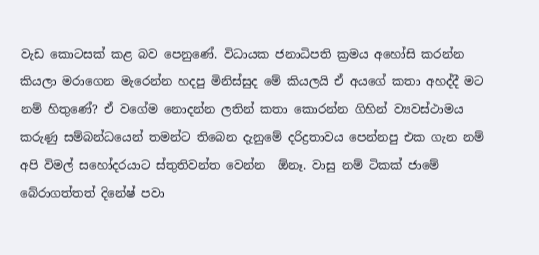වැඩ කොටසක් කළ බව පෙනුණේ. විධායක ජනාධිපති ක්‍රමය අහෝසි කරන්න කියලා මරාගෙන මැරෙන්න හදපු මිනිස්සුද මේ කියලයි ඒ අයගේ කතා අහද්දී මට නම් හිතුණේ? ඒ වගේම නොදන්න ලතින් කතා කොරන්න ගිහින් ව්‍යවස්ථාමය කරුණු සම්බන්ධයෙන් තමන්ට තිබෙන දැනුමේ දරිද්‍රතාවය පෙන්නපු එක ගැන නම් අපි විමල් සහෝදරයාට ස්තුතිවන්ත වෙන්න  ඕනෑ. වාසු නම් ටිකක් ජාමේ බේරාගත්තත් දිනේෂ් පවා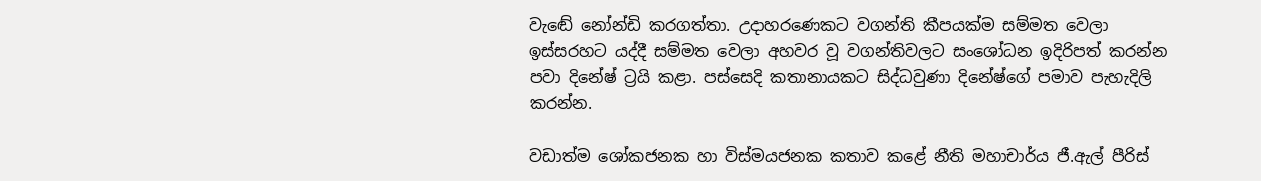වැඬේ නෝන්ඩි කරගත්තා. උදාහරණෙකට වගන්ති කීපයක්ම සම්මත වෙලා ඉස්සරහට යද්දී සම්මත වෙලා අහවර වූ වගන්තිවලට සංශෝධන ඉදිරිපත් කරන්න පවා දිනේෂ් ට්‍රයි කළා. පස්සෙදි කතානායකට සිද්ධවුණා දිනේෂ්ගේ පමාව පැහැදිලි කරන්න.

වඩාත්ම ශෝකජනක හා විස්මයජනක කතාව කළේ නීති මහාචාර්ය ජී.ඇල් පීරිස්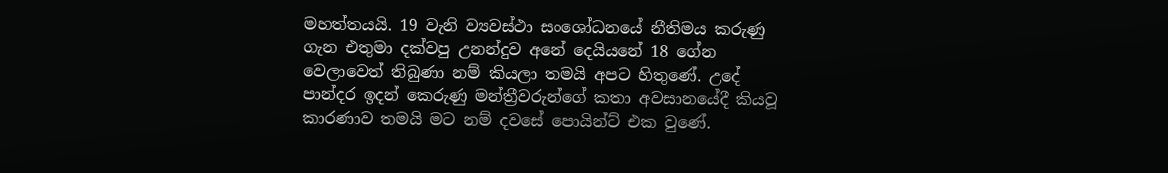මහත්තයයි. 19 වැනි ව්‍යවස්ථා සංශෝධනයේ නීතිමය කරුණු ගැන එතුමා දක්වපු උනන්දුව අනේ දෙයියනේ 18 ගේන වෙලාවෙත් තිබුණා නම් කියලා තමයි අපට හිතුණේ. උදේ පාන්දර ඉදන් කෙරුණු මන්ත්‍රීවරුන්ගේ කතා අවසානයේදී කියවූ කාරණාව තමයි මට නම් දවසේ පොයින්ට් එක වුණේ.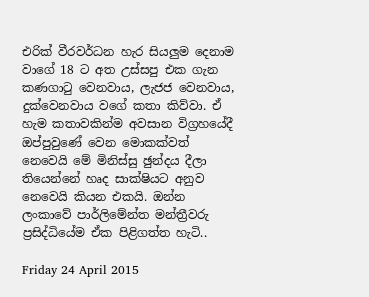එරික් වීරවර්ධන හැර සියලුම දෙනාම වාගේ 18 ට අත උස්සපු එක ගැන කණගාටු වෙනවාය, ලැජජ වෙනවාය, දුක්වෙනවාය වගේ කතා කිව්වා. ඒ හැම කතාවකින්ම අවසාන විග්‍රහයේදී ඔප්පුවුණේ වෙන මොකක්වත් නෙවෙයි මේ මිනිස්සු ඡුන්දය දීලා තියෙන්නේ හෘද සාක්ෂියට අනුව නෙවෙයි කියන එකයි. ඔන්න ලංකාවේ පාර්ලිමේන්ත මන්ත්‍රීවරු ප්‍රසිද්ධියේම ඒක පිළිගත්ත හැටි..

Friday 24 April 2015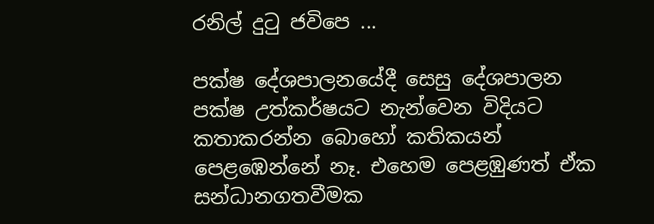රනිල් දුටු ජවිපෙ ...

පක්ෂ දේශපාලනයේදී සෙසු දේශපාලන පක්ෂ උත්කර්ෂයට නැන්වෙන විදියට කතාකරන්න බොහෝ කතිකයන් පෙළඹෙන්නේ නෑ. එහෙම පෙළඹුණත් ඒක සන්ධානගතවීමක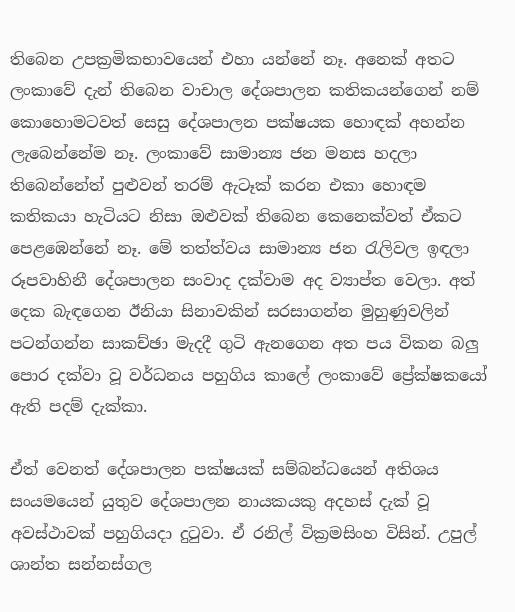තිබෙන උපක්‍රමිකභාවයෙන් එහා යන්නේ නෑ. අනෙක් අතට ලංකාවේ දැන් තිබෙන වාචාල දේශපාලන කතිකයන්ගෙන් නම් කොහොමටවත් සෙසු දේශපාලන පක්ෂයක හොඳක් අහන්න ලැබෙන්නේම නෑ. ලංකාවේ සාමාන්‍ය ජන මනස හදලා තිබෙන්නේත් පුළුවන් තරම් ඇටෑක් කරන එකා හොඳම කතිකයා හැටියට නිසා ඔළුවක් තිබෙන කෙනෙක්වත් ඒකට පෙළඹෙන්නේ නෑ. මේ තත්ත්වය සාමාන්‍ය ජන රැලිවල ඉඳලා රූපවාහිනී දේශපාලන සංවාද දක්වාම අද ව්‍යාප්ත වෙලා. අත් දෙක බැඳගෙන ඊනියා සිනාවකින් සරසාගන්න මුහුණුවලින් පටන්ගන්න සාකච්ඡා මැදදී ගුටි ඇනගෙන අත පය විකන බලු පොර දක්වා වූ වර්ධනය පහුගිය කාලේ ලංකාවේ ප්‍රේක්ෂකයෝ ඇති පදම් දැක්කා.

ඒත් වෙනත් දේශපාලන පක්ෂයක් සම්බන්ධයෙන් අතිශය සංයමයෙන් යුතුව දේශපාලන නායකයකු අදහස් දැක් වූ අවස්ථාවක් පහුගියදා දුටුවා. ඒ රනිල් වික්‍රමසිංහ විසින්. උපුල් ශාන්ත සන්නස්ගල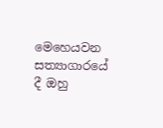මෙහෙයවන සත්‍යාගාරයේ දී ඔහු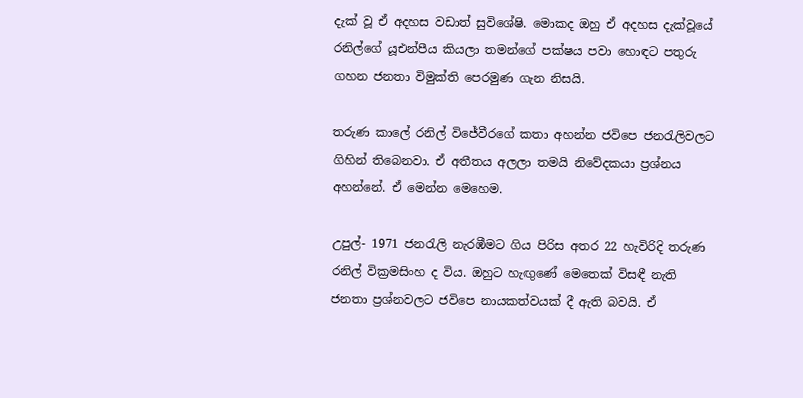දැක් වූ ඒ අදහස වඩාත් සුවිශේෂි. මොකද ඔහු ඒ අදහස දැක්වූයේ රනිල්ගේ යූඑන්පීය කියලා තමන්ගේ පක්ෂය පවා හොඳට පතුරු ගහන ජනතා විමුක්ති පෙරමුණ ගැන නිසයි.

තරුණ කාලේ රනිල් විජේවීරගේ කතා අහන්න ජවිපෙ ජනරැලිවලට ගිහින් තිබෙනවා. ඒ අතීතය අලලා තමයි නිවේදකයා ප්‍රශ්නය අහන්නේ. ඒ මෙන්න මෙහෙම.

උපුල්- 1971 ජනරැලි නැරඹීමට ගිය පිරිස අතර 22 හැවිරිදි තරුණ රනිල් වික්‍රමසිංහ ද විය. ඔහුට හැඟුණේ මෙතෙක් විසඳී නැති ජනතා ප්‍රශ්නවලට ජවිපෙ නායකත්වයක් දී ඇති බවයි. ඒ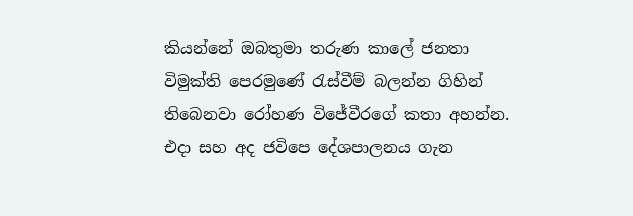කියන්නේ ඔබතුමා තරුණ කාලේ ජනතා විමුක්ති පෙරමුණේ රැස්වීම් බලන්න ගිහින් තිබෙනවා රෝහණ විජේවීරගේ කතා අහන්න. එදා සහ අද ජවිපෙ දේශපාලනය ගැන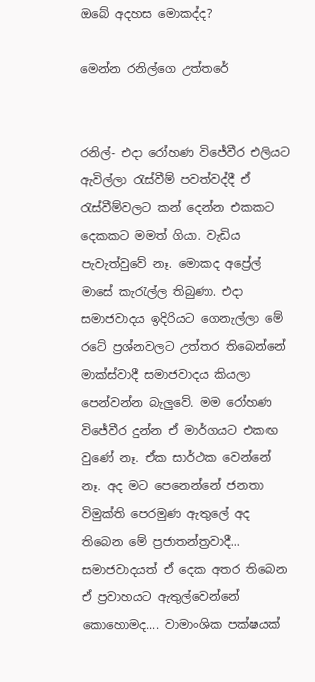ඔබේ අදහස මොකද්ද?

මෙන්න රනිල්ගෙ උත්තරේ


රනිල්- එදා රෝහණ විජේවීර එලියට ඇවිල්ලා රැස්වීම් පවත්වද්දී ඒ රැස්වීම්වලට කන් දෙන්න එකකට දෙකකට මමත් ගියා. වැඩිය පැවැත්වුවේ නෑ. මොකද අප්‍රේල් මාසේ කැරැල්ල තිබුණා. එදා සමාජවාදය ඉදිරියට ගෙනැල්ලා මේ රටේ ප්‍රශ්නවලට උත්තර තිබෙන්නේ මාක්ස්වාදී සමාජවාදය කියලා පෙන්වන්න බැලුවේ. මම රෝහණ විජේවීර දුන්න ඒ මාර්ගයට එකඟ වුණේ නෑ. ඒක සාර්ථක වෙන්නේ නෑ. අද මට පෙනෙන්නේ ජනතා විමුක්ති පෙරමුණ ඇතුලේ අද තිබෙන මේ ප්‍රජාතන්ත්‍රවාදී... සමාජවාදයත් ඒ දෙක අතර තිබෙන ඒ ප්‍රවාහයට ඇතුල්වෙන්නේ කොහොමද.... වාමාංශික පක්ෂයක්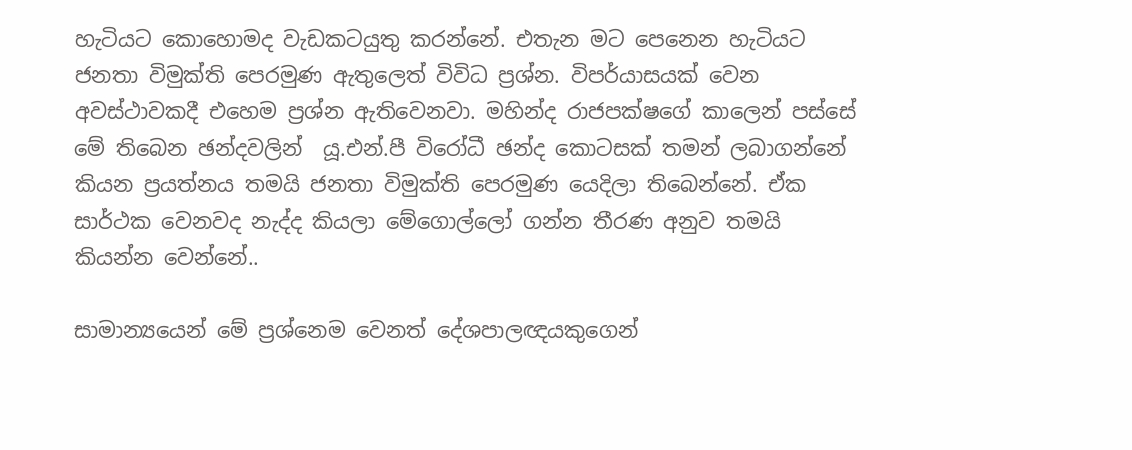හැටියට කොහොමද වැඩකටයුතු කරන්නේ. එතැන මට පෙනෙන හැටියට ජනතා විමුක්ති පෙරමුණ ඇතුලෙත් විවිධ ප්‍රශ්න. විපර්යාසයක් වෙන අවස්ථාවකදී එහෙම ප්‍රශ්න ඇතිවෙනවා. මහින්ද රාජපක්ෂගේ කාලෙන් පස්සේ මේ තිබෙන ඡන්දවලින්  යූ.එන්.පී විරෝධී ඡන්ද කොටසක් තමන් ලබාගන්නේ කියන ප්‍රයත්නය තමයි ජනතා විමුක්ති පෙරමුණ යෙදිලා තිබෙන්නේ. ඒක සාර්ථක වෙනවද නැද්ද කියලා මේගොල්ලෝ ගන්න තීරණ අනුව තමයි කියන්න වෙන්නේ..

සාමාන්‍යයෙන් මේ ප්‍රශ්නෙම වෙනත් දේශපාලඥයකුගෙන්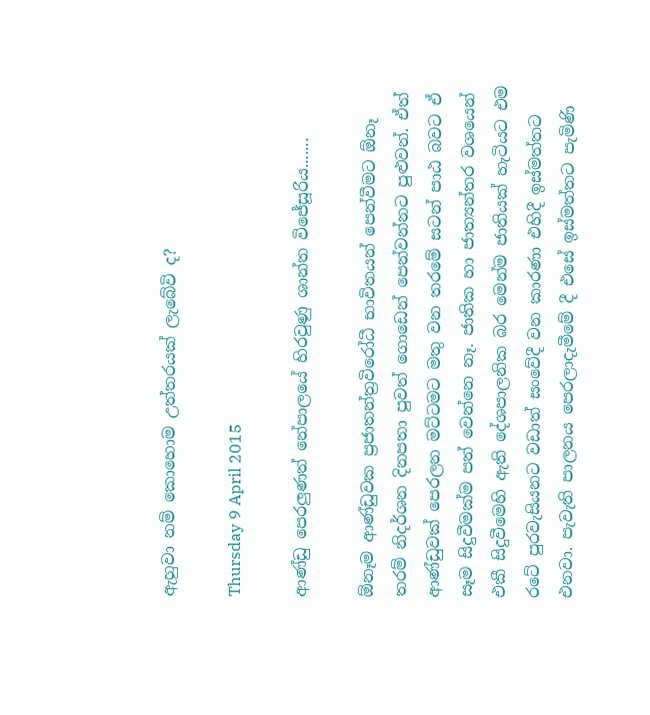ඇහුවා නම් කොහොම උත්තරයක් ලැබේවි ද?

Thursday 9 April 2015

ආණ්ඩු පෙරලුණත් නේපාලයේ හිරවුණු ශාන්ත විජේසූරිය.......

ඕනෑම ආණ්ඩුවක ප්‍රජාතන්ත්‍රවිරෝධී භාවිතයන් පෙන්වීමට ඕනෑ තරම් නිදර්ශන දිනපතා පුවත් ගොඩෙන් පෙන්වන්නට පුළුවන්. ඒත් ආණ්ඩුවක් පෙරලන මට්ටමට මතු වන තරමේ සටන් පාඨ බවට ඒ සෑම සිදුවීමක්ම පත් වෙන්නෙ නෑ. ජාතික හා ජාත්‍යන්තර වශයෙන් එකී සිදුවීමෙහි ඇති දේශපාලනික බර මෙන්ම ජාතියක් හැටියට එම රටේ පුරවැසියනට වඩාත් සංවේදී වන කාරණා එහිදී ඉස්මත්තට එනවා. පැවැති පාලනය පෙරලාදැමීමේ දී එසේ ඉස්මත්තට පැමිණි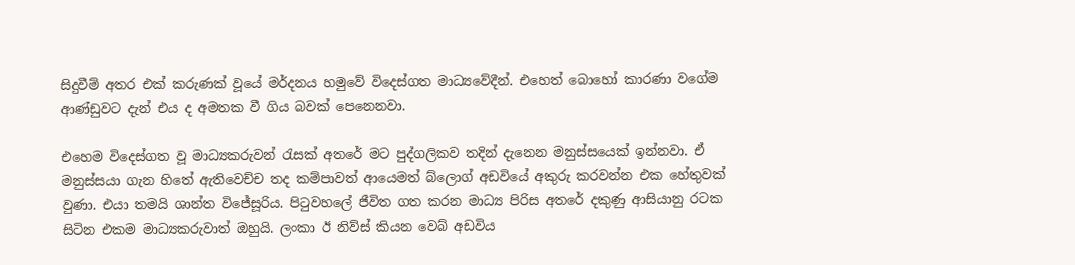සිදුවීම් අතර එක් කරුණක් වූයේ මර්දනය හමුවේ විදෙස්ගත මාධ්‍යවේදීන්. එහෙත් බොහෝ කාරණා වගේම ආණ්ඩුවට දැන් එය ද අමතක වී ගිය බවක් පෙනෙනවා.

එහෙම විදෙස්ගත වූ මාධ්‍යකරුවන් රැසක් අතරේ මට පුද්ගලිකව තදින් දැනෙන මනුස්සයෙක් ඉන්නවා. ඒ මනුස්සයා ගැන හිතේ ඇතිවෙච්ච තද කම්පාවත් ආයෙමත් බ්ලොග් අඩවියේ අකුරු කරවන්න එක හේතුවක් වුණා. එයා තමයි ශාන්ත විජේසූරිය. පිටුවහලේ ජීවිත ගත කරන මාධ්‍ය පිරිස අතරේ දකුණු ආසියානු රටක සිටින එකම මාධ්‍යකරුවාත් ඔහුයි. ලංකා ඊ නිව්ස් කියන වෙබ් අඩවිය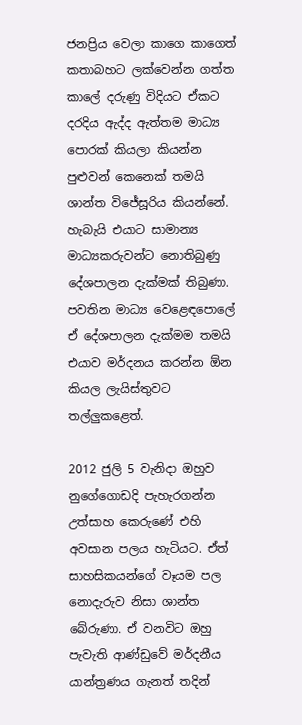ජනප්‍රිය වෙලා කාගෙ කාගෙත් කතාබහට ලක්වෙන්න ගත්ත කාලේ දරුණු විදියට ඒකට දරදිය ඇද්ද ඇත්තම මාධ්‍ය පොරක් කියලා කියන්න පුළුවන් කෙනෙක් තමයි ශාන්ත විජේසූරිය කියන්නේ. හැබැයි එයාට සාමාන්‍ය මාධ්‍යකරුවන්ට නොතිබුණු දේශපාලන දැක්මක් තිබුණා. පවතින මාධ්‍ය වෙළෙඳපොලේ ඒ දේශපාලන දැක්මම තමයි එයාව මර්දනය කරන්න ඕන කියල ලැයිස්තුවට තල්ලුකළෙත්.

2012 ජුලි 5 වැනිදා ඔහුව නුගේගොඩදි පැහැරගන්න උත්සාහ කෙරුණේ එහි අවසාන පලය හැටියට. ඒත් සාහසිකයන්ගේ වෑයම පල නොදැරුව නිසා ශාන්ත බේරුණා. ඒ වනවිට ඔහු පැවැති ආණ්ඩුවේ මර්දනීය යාන්ත්‍රණය ගැනත් තදින්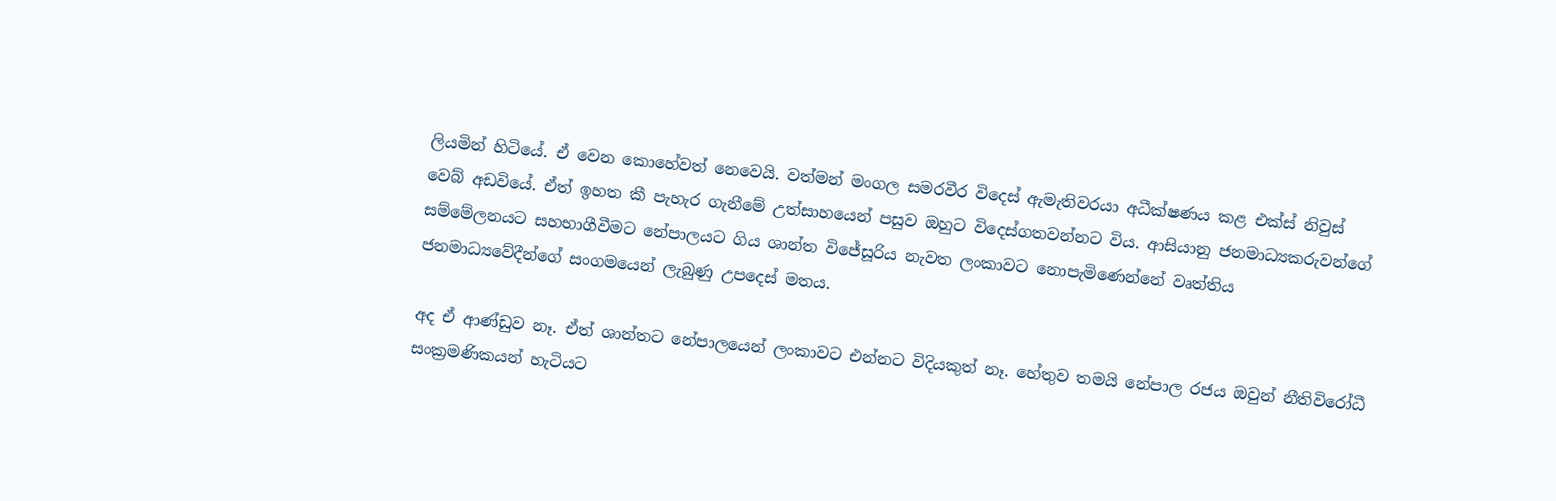ලියමින් හිටියේ. ඒ වෙන කොහේවත් නෙවෙයි. වත්මන් මංගල සමරවීර විදෙස් ඇමැතිවරයා අධීක්ෂණය කළ එක්ස් නිවුස් වෙබ් අඩවියේ. ඒත් ඉහත කී පැහැර ගැනීමේ උත්සාහයෙන් පසුව ඔහුට විදෙස්ගතවන්නට විය. ආසියානු ජනමාධ්‍යකරුවන්ගේ සම්මේලනයට සහභාගීවීමට නේපාලයට ගිය ශාන්ත විජේසූරිය නැවත ලංකාවට නොපැමිණෙන්නේ වෘත්තිය ජනමාධ්‍යවේදීන්ගේ සංගමයෙන් ලැබුණු උපදෙස් මතය.

අද ඒ ආණ්ඩුව නෑ. ඒත් ශාන්තට නේපාලයෙන් ලංකාවට එන්නට විදියකුත් නෑ. හේතුව තමයි නේපාල රජය ඔවුන් නීතිවිරෝධී සංක්‍රමණිකයන් හැටියට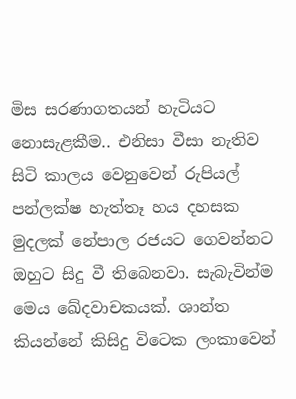මිස සරණාගතයන් හැටියට නොසැළකීම.. එනිසා වීසා නැතිව සිටි කාලය වෙනුවෙන් රුපියල් පන්ලක්ෂ හැත්තෑ හය දහසක මුදලක් නේපාල රජයට ගෙවන්නට ඔහුට සිදු වී තිබෙනවා. සැබැවින්ම මෙය ඛේදවාචකයක්. ශාන්ත කියන්නේ කිසිදු විටෙක ලංකාවෙන්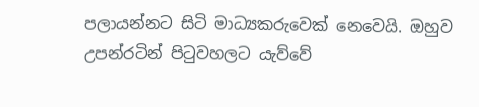පලායන්නට සිටි මාධ්‍යකරුවෙක් නෙවෙයි. ඔහුව උපන්රටින් පිටුවහලට යැව්වේ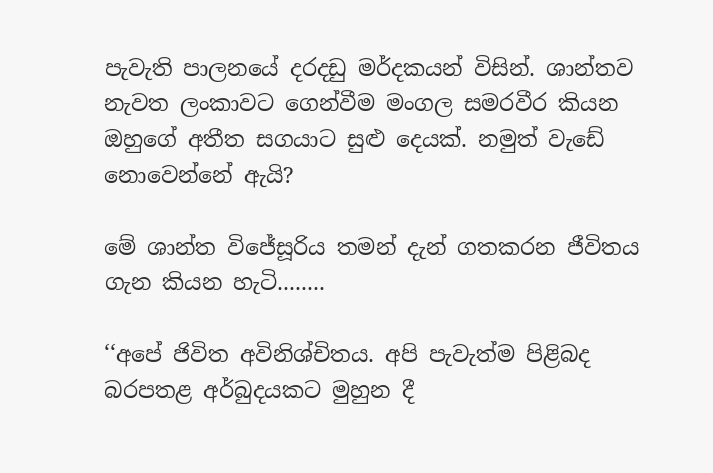පැවැති පාලනයේ දරදඩු මර්දකයන් විසින්. ශාන්තව නැවත ලංකාවට ගෙන්වීම මංගල සමරවීර කියන ඔහුගේ අතීත සගයාට සුළු දෙයක්. නමුත් වැඩේ නොවෙන්නේ ඇයි?

මේ ශාන්ත විජේසූරිය තමන් දැන් ගතකරන ජීවිතය ගැන කියන හැටි........

‘‘අපේ ජිවිත අවිනිශ්චිතය. අපි පැවැත්ම පිළිබද බරපතළ අර්බුදයකට මුහුන දී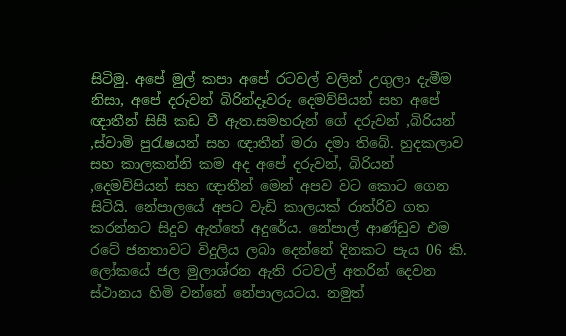සිටිමු. අපේ මුල් කපා අපේ රටවල් වලින් උගුලා දැමීම නිසා, අපේ දරුවන් බිරින්දෑවරු දෙමව්පියන් සහ අපේ ඥාතීන් සිසී කඩ වී ඇත.සමහරුන් ගේ දරුවන් ,බිරියන් ,ස්වාමි පුරැෂයන් සහ ඥාතීන් මරා දමා තිබේ. හුදකලාව සහ කාලකන්නි කම අද අපේ දරුවන්, බිරියන් ,දෙමව්පියන් සහ ඥාතීන් මෙන් අපව වට කොට ගෙන සිටියි. නේපාලයේ අපට වැඩි කාලයක් රාත්රිව ගත කරන්නට සිදුව ඇත්තේ අදුරේය. නේපාල් ආණ්ඩුව එම රටේ ජනතාවට විදුලිය ලබා දෙන්නේ දිනකට පැය 06 කි. ලෝකයේ ජල මුලාශ්රන ඇති රටවල් අතරින් දෙවන ස්ථානය හිමි වන්නේ නේපාලයටය. නමුත්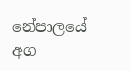නේපාලයේ  අග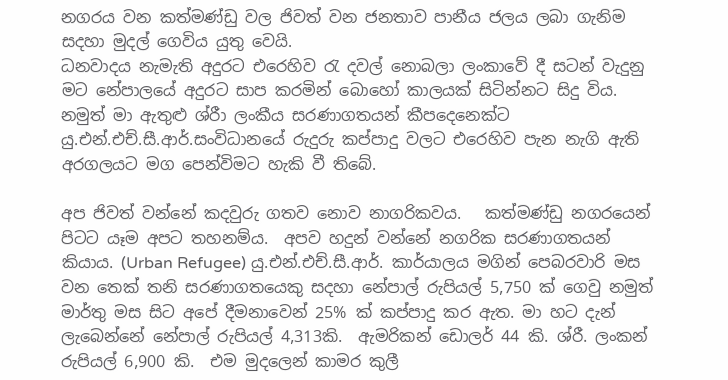නගරය වන කත්මණ්ඩු වල ජිවත් වන ජනතාව පානීය ජලය ලබා ගැනිම සදහා මුදල් ගෙවිය යුතු වෙයි.
ධනවාදය නැමැති අදුරට එරෙහිව රැ දවල් නොබලා ලංකාවේ දී සටන් වැදුනු මට නේපාලයේ අදුරට සාප කරමින් බොහෝ කාලයක් සිටින්නට සිදු විය. නමුත් මා ඇතුළු ශ්රීා ලංකීය සරණාගතයන් කීපදෙනෙක්ට යු.එන්.එච්.සී.ආර්.සංවිධානයේ රුදුරු කප්පාදු වලට එරෙහිව පැන නැගි ඇති අරගලයට මග පෙන්විමට හැකි වී තිබේ.

අප ජිවත් වන්නේ කදවුරු ගතව නොව නාගරිකවය.   කත්මණ්ඩු නගරයෙන් පිටට යෑම අපට තහනම්ය.  අපව හදුන් වන්නේ නගරික සරණාගතයන් කියාය. (Urban Refugee) යු.එන්.එච්.සී.ආර්. කාර්යාලය මගින් පෙබරවාරි මස වන තෙක් තනි සරණාගතයෙකු සදහා නේපාල් රුපියල් 5,750 ක් ගෙවු නමුත් මාර්තු මස සිට අපේ දීමනාවෙන් 25% ක් කප්පාදු කර ඇත. මා හට දැන් ලැබෙන්නේ නේපාල් රුපියල් 4,313කි.  ඇමරිකන් ඩොලර් 44 කි. ශ්රී. ලංකන් රුපියල් 6,900 කි.  එම මුදලෙන් කාමර කුලී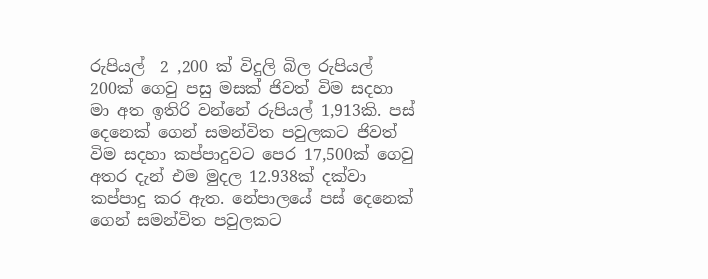රුපියල්  2 ,200 ක් විදුලි බිල රුපියල් 200ක් ගෙවු පසු මසක් ජිවත් විම සදහා මා අත ඉතිරි වන්නේ රුපියල් 1,913කි. පස් දෙනෙක් ගෙන් සමන්විත පවුලකට ජිවත් විම සදහා කප්පාදුවට පෙර 17,500ක් ගෙවු අතර දැන් එම මුදල 12.938ක් දක්වා කප්පාදු කර ඇත. නේපාලයේ පස් දෙනෙක් ගෙන් සමන්විත පවුලකට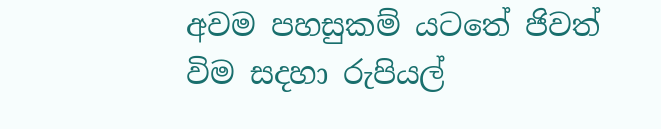අවම පහසුකම් යටතේ ජිවත් විම සදහා රුපියල්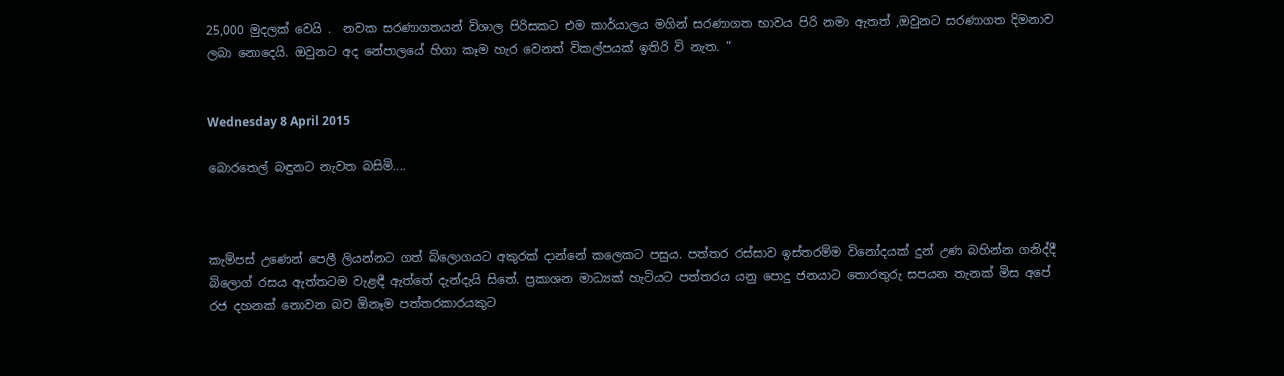25,000 මුදලක් වෙයි .  නවක සරණාගතයන් විශාල පිරිසකට එම කාර්යාලය මගින් සරණාගත භාවය පිරි නමා ඇතත් ,ඔවුනට සරණාගත දිමනාව ලබා නොදෙයි. ඔවුනට අද නේපාලයේ හිගා කෑම හැර වෙනත් විකල්පයක් ඉතිරි වි නැත. “


Wednesday 8 April 2015

බොරතෙල් බඳුනට නැවත බසිමි....



කැම්පස් උණෙන් පෙලී ලියන්නට ගත් බ්ලොගයට අකුරක් දාන්නේ කලෙකට පසුය. පත්තර රස්සාව ඉස්තරම්ම විනෝදයක් දුන් උණ බහින්න ගනිද්දී බ්ලොග් රසය ඇත්තටම වැළඳී ඇත්තේ දැන්දැයි සිතේ. ප්‍රකාශන මාධ්‍යක් හැටියට පත්තරය යනු පොදු ජනයාට තොරතුරු සපයන තැනක් මිස අපේ රජ දහනක් නොවන බව ඕනෑම පත්තරකාරයකුට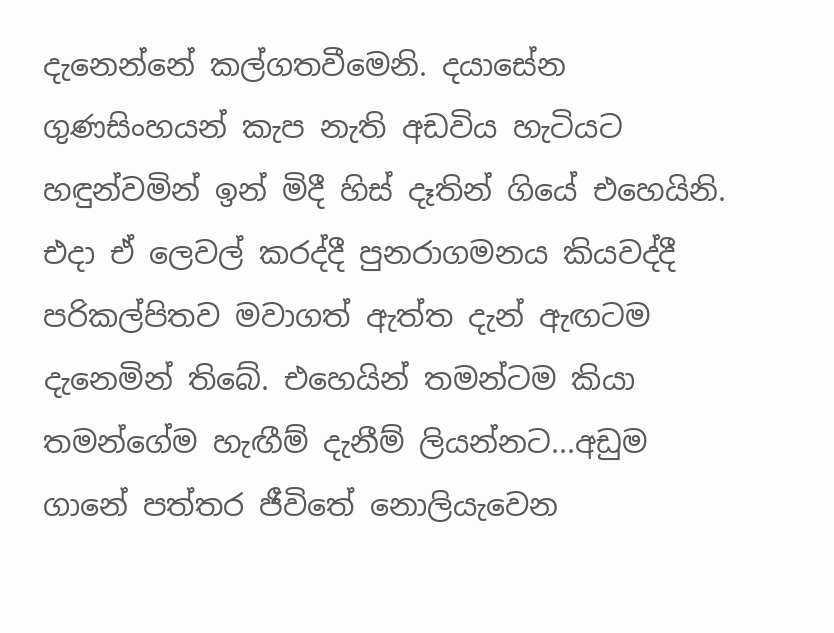දැනෙන්නේ කල්ගතවීමෙනි. දයාසේන ගුණසිංහයන් කැප නැති අඩවිය හැටියට හඳුන්වමින් ඉන් මිදී හිස් දෑතින් ගියේ එහෙයිනි. එදා ඒ ලෙවල් කරද්දී පුනරාගමනය කියවද්දී පරිකල්පිතව මවාගත් ඇත්ත දැන් ඇඟටම දැනෙමින් තිබේ. එහෙයින් තමන්ටම කියා තමන්ගේම හැඟීම් දැනීම් ලියන්නට...අඩුම ගානේ පත්තර ජීවිතේ නොලියැවෙන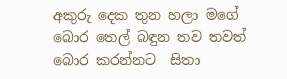අකුරු දෙක තුන හලා මගේ බොර තෙල් බඳුන තව තවත් බොර කරන්නට  සිතා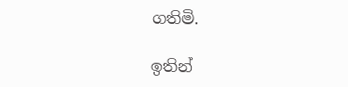ගතිමි.

ඉතින්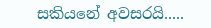සකියනේ අවසරයි.....